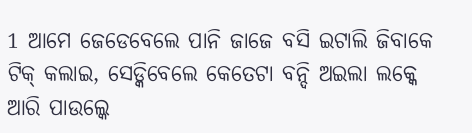1 ଆମେ ଜେଡେବେଲେ ପାନି ଜାଜେ ବସି ଇଟାଲି ଜିବାକେ ଟିକ୍ କଲାଇ, ସେଡ୍କିବେଲେ କେତେଟା ବନ୍ଦି ଅଇଲା ଲକ୍କେ ଆରି ପାଉଲ୍କେ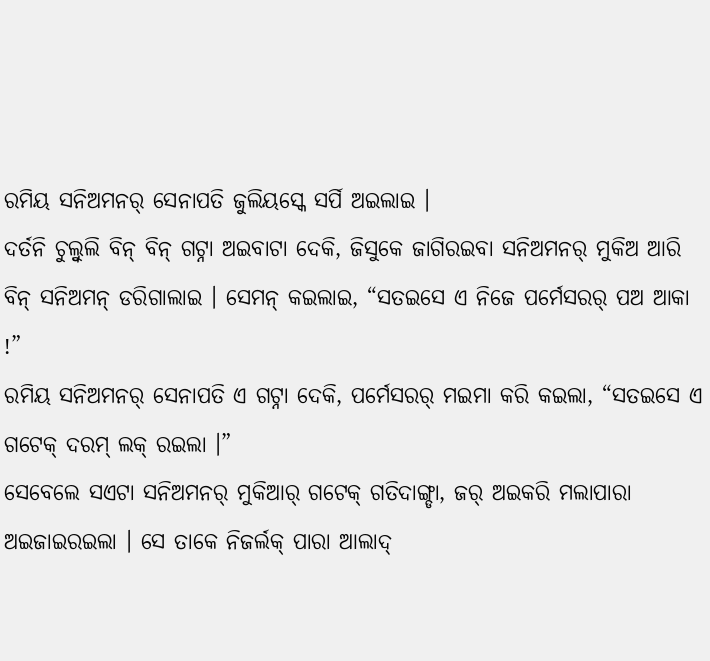ରମିୟ ସନିଅମନର୍ ସେନାପତି ଜୁଲିୟସ୍କେ ସର୍ପି ଅଇଲାଇ ।
ଦର୍ତନି ଚୁଲ୍ବୁଲି ବିନ୍ ବିନ୍ ଗଟ୍ନା ଅଇବାଟା ଦେକି, ଜିସୁକେ ଜାଗିରଇବା ସନିଅମନର୍ ମୁକିଅ ଆରି ବିନ୍ ସନିଅମନ୍ ଡରିଗାଲାଇ । ସେମନ୍ କଇଲାଇ, “ସତଇସେ ଏ ନିଜେ ପର୍ମେସରର୍ ପଅ ଆକା !”
ରମିୟ ସନିଅମନର୍ ସେନାପତି ଏ ଗଟ୍ନା ଦେକି, ପର୍ମେସରର୍ ମଇମା କରି କଇଲା, “ସତଇସେ ଏ ଗଟେକ୍ ଦରମ୍ ଲକ୍ ରଇଲା ।”
ସେବେଲେ ସଏଟା ସନିଅମନର୍ ମୁକିଆର୍ ଗଟେକ୍ ଗତିଦାଙ୍ଗ୍ଡା, ଜର୍ ଅଇକରି ମଲାପାରା ଅଇଜାଇରଇଲା । ସେ ତାକେ ନିଜର୍ଲକ୍ ପାରା ଆଲାଦ୍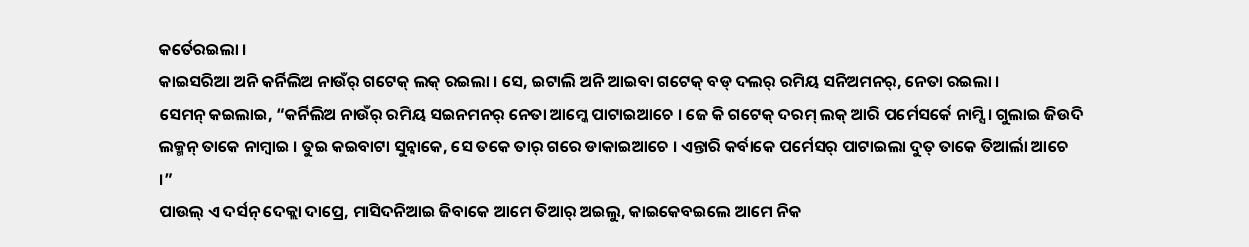କର୍ତେରଇଲା ।
କାଇସରିଆ ଅନି କର୍ନିଲିଅ ନାଉଁର୍ ଗଟେକ୍ ଲକ୍ ରଇଲା । ସେ, ଇଟାଲି ଅନି ଆଇବା ଗଟେକ୍ ବଡ୍ ଦଲର୍ ରମିୟ ସନିଅମନର୍, ନେତା ରଇଲା ।
ସେମନ୍ କଇଲାଇ, “କର୍ନିଲିଅ ନାଉଁର୍ ରମିୟ ସଇନମନର୍ ନେତା ଆମ୍କେ ପାଟାଇଆଚେ । ଜେ କି ଗଟେକ୍ ଦରମ୍ ଲକ୍ ଆରି ପର୍ମେସର୍କେ ନାମ୍ସି । ଗୁଲାଇ ଜିଉଦି ଲକ୍ମନ୍ ତାକେ ନାମ୍ବାଇ । ତୁଇ କଇବାଟା ସୁନ୍ବାକେ, ସେ ତକେ ତାର୍ ଗରେ ଡାକାଇଆଚେ । ଏନ୍ତାରି କର୍ବାକେ ପର୍ମେସର୍ ପାଟାଇଲା ଦୁତ୍ ତାକେ ତିଆର୍ଲା ଆଚେ ।”
ପାଉଲ୍ ଏ ଦର୍ସନ୍ ଦେକ୍ଲା ଦାପ୍ରେ, ମାସିଦନିଆଇ ଜିବାକେ ଆମେ ତିଆର୍ ଅଇଲୁ, କାଇକେବଇଲେ ଆମେ ନିକ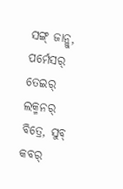ସଙ୍ଗ୍ ଜାନ୍ଲୁ, ପର୍ମେସର୍ ତେଇର୍ ଲକ୍ମନର୍ ବିତ୍ରେ, ସୁବ୍ କବର୍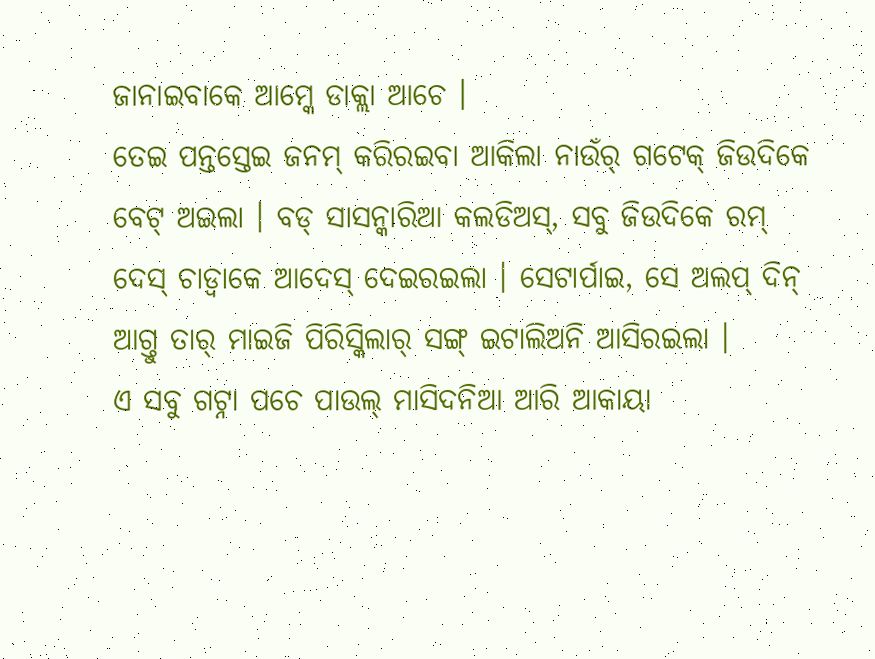ଜାନାଇବାକେ ଆମ୍କେ ଡାକ୍ଲା ଆଚେ ।
ତେଇ ପନ୍ତସ୍ତେଇ ଜନମ୍ କରିରଇବା ଆକିଲା ନାଉଁର୍ ଗଟେକ୍ ଜିଉଦିକେ ବେଟ୍ ଅଇଲା । ବଡ୍ ସାସନ୍କାରିଆ କଲଡିଅସ୍, ସବୁ ଜିଉଦିକେ ରମ୍ ଦେସ୍ ଚାଡ୍ବାକେ ଆଦେସ୍ ଦେଇରଇଲା । ସେଟାର୍ପାଇ, ସେ ଅଲପ୍ ଦିନ୍ ଆଗ୍ତୁ ତାର୍ ମାଇଜି ପିରିସ୍କିଲାର୍ ସଙ୍ଗ୍ ଇଟାଲିଅନି ଆସିରଇଲା ।
ଏ ସବୁ ଗଟ୍ନା ପଚେ ପାଉଲ୍ ମାସିଦନିଆ ଆରି ଆକାୟା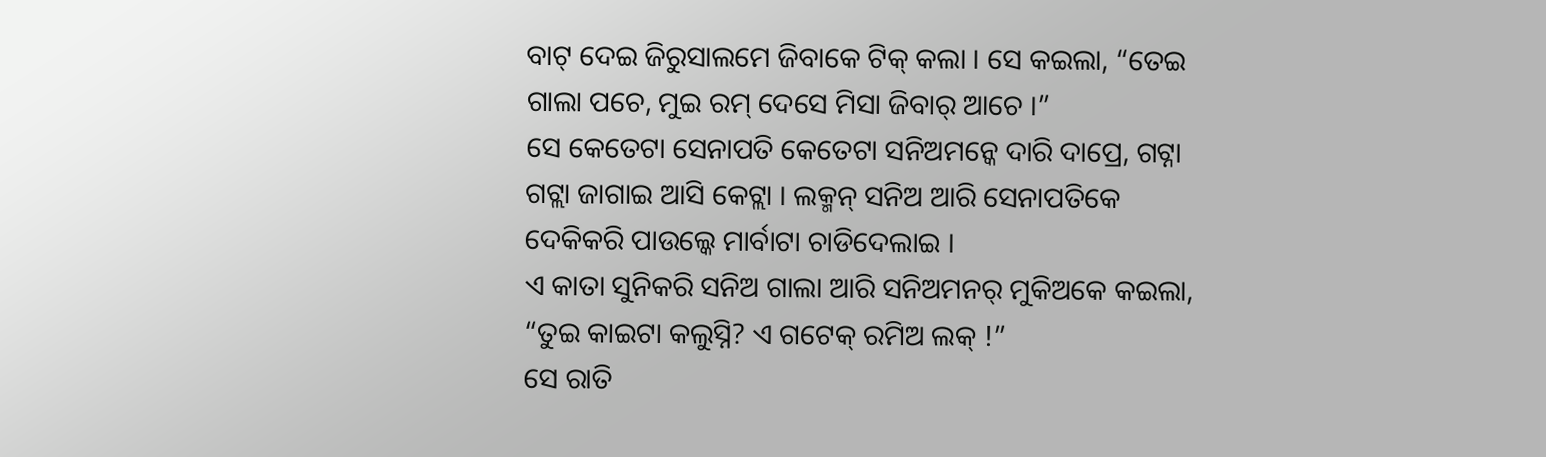ବାଟ୍ ଦେଇ ଜିରୁସାଲମେ ଜିବାକେ ଟିକ୍ କଲା । ସେ କଇଲା, “ତେଇ ଗାଲା ପଚେ, ମୁଇ ରମ୍ ଦେସେ ମିସା ଜିବାର୍ ଆଚେ ।”
ସେ କେତେଟା ସେନାପତି କେତେଟା ସନିଅମନ୍କେ ଦାରି ଦାପ୍ରେ, ଗଟ୍ନା ଗଟ୍ଲା ଜାଗାଇ ଆସି କେଟ୍ଲା । ଲକ୍ମନ୍ ସନିଅ ଆରି ସେନାପତିକେ ଦେକିକରି ପାଉଲ୍କେ ମାର୍ବାଟା ଚାଡିଦେଲାଇ ।
ଏ କାତା ସୁନିକରି ସନିଅ ଗାଲା ଆରି ସନିଅମନର୍ ମୁକିଅକେ କଇଲା, “ତୁଇ କାଇଟା କଲୁସ୍ନି? ଏ ଗଟେକ୍ ରମିଅ ଲକ୍ !”
ସେ ରାତି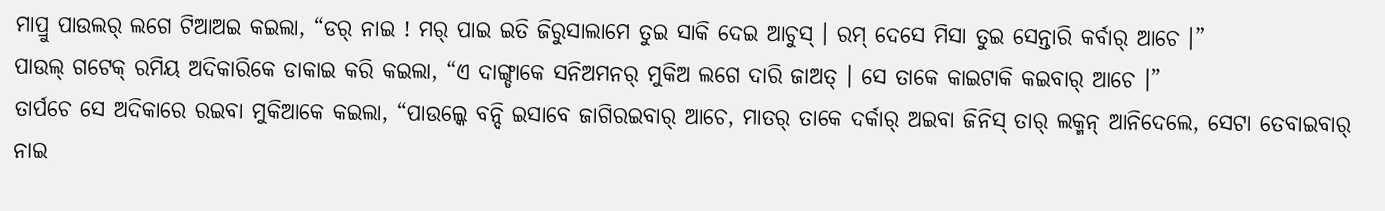ମାପ୍ରୁ ପାଉଲର୍ ଲଗେ ଟିଆଅଇ କଇଲା, “ଡର୍ ନାଇ ! ମର୍ ପାଇ ଇତି ଜିରୁସାଲାମେ ତୁଇ ସାକି ଦେଇ ଆଚୁସ୍ । ରମ୍ ଦେସେ ମିସା ତୁଇ ସେନ୍ତାରି କର୍ବାର୍ ଆଚେ ।”
ପାଉଲ୍ ଗଟେକ୍ ରମିୟ ଅଦିକାରିକେ ଡାକାଇ କରି କଇଲା, “ଏ ଦାଙ୍ଗ୍ଡାକେ ସନିଅମନର୍ ମୁକିଅ ଲଗେ ଦାରି ଜାଅତ୍ । ସେ ତାକେ କାଇଟାକି କଇବାର୍ ଆଚେ ।”
ତାର୍ପଚେ ସେ ଅଦିକାରେ ରଇବା ମୁକିଆକେ କଇଲା, “ପାଉଲ୍କେ ବନ୍ଦି ଇସାବେ ଜାଗିରଇବାର୍ ଆଚେ, ମାତର୍ ତାକେ ଦର୍କାର୍ ଅଇବା ଜିନିସ୍ ତାର୍ ଲକ୍ମନ୍ ଆନିଦେଲେ, ସେଟା ତେବାଇବାର୍ ନାଇ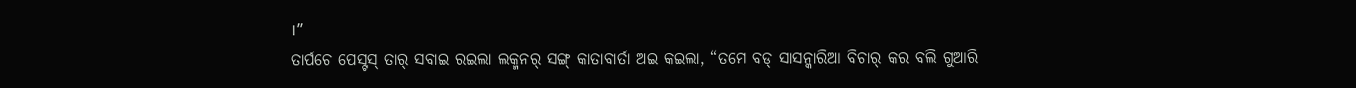।”
ତାର୍ପଚେ ପେସ୍ଟସ୍ ତାର୍ ସବାଇ ରଇଲା ଲକ୍ମନର୍ ସଙ୍ଗ୍ କାତାବାର୍ତା ଅଇ କଇଲା, “ତମେ ବଡ୍ ସାସନ୍କାରିଆ ବିଚାର୍ କର ବଲି ଗୁଆରି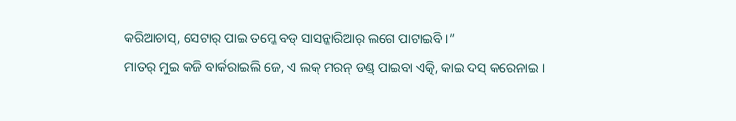କରିଆଚାସ୍, ସେଟାର୍ ପାଇ ତମ୍କେ ବଡ୍ ସାସନ୍କାରିଆର୍ ଲଗେ ପାଟାଇବି ।”
ମାତର୍ ମୁଇ କଜି ବାର୍କରାଇଲି ଜେ, ଏ ଲକ୍ ମରନ୍ ଡଣ୍ଡ୍ ପାଇବା ଏତ୍କି, କାଇ ଦସ୍ କରେନାଇ ।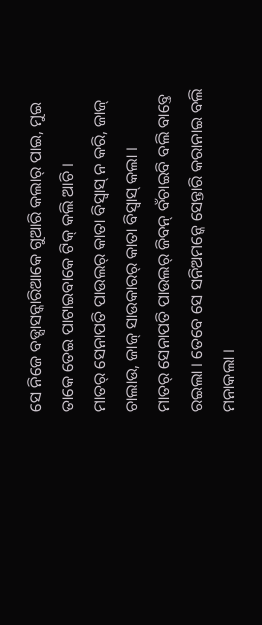ସେ ନିଜେ ବଡ୍ସାସନ୍କାରିଆକେ ଗୁଆରି କଲାର୍ ପାଇ, ମୁଇ ତାକେ ତେଇ ପାଟାଇବାକେ ଟିକ୍ କଲି ଆଚି ।
ମାତର୍ ସେନାପତି ପାଉଲର୍ କାତା ବିସ୍ବାସ୍ ନ କରି, ଜାଜ୍ ଚାଲାଉ, ଜାଜ୍ ସାଉକାରର୍ କାତା ବିସ୍ବାସ୍ କଲା ।
ମାତର୍ ସେନାପତି ପାଉଲର୍ ଜିବନ୍ ବଁଚାଇବି ବଲି ବାବ୍ତେ ରଇଲା । ତେବେ ସେ ସନିଅମନ୍କେ ସେନ୍ତାରି କରାନାଇ ବଲି ମନାକଲା ।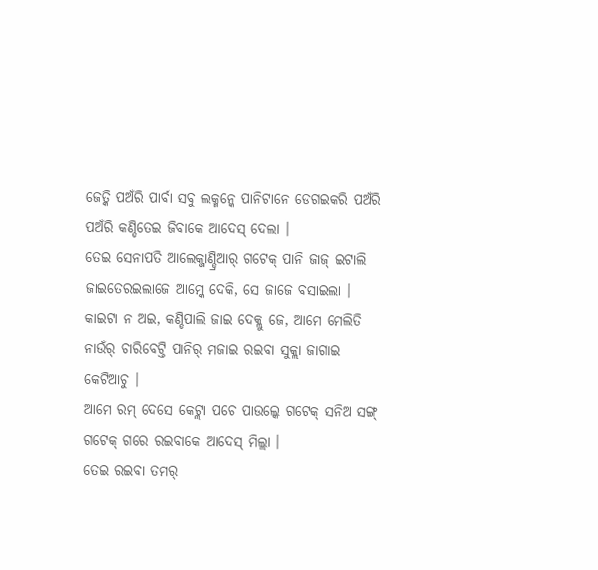ଜେତ୍କି ପଅଁରି ପାର୍ବା ସବୁ ଲକ୍ମନ୍କେ ପାନିଟାନେ ଡେଗଇକରି ପଅଁରି ପଅଁରି କଣ୍ଡିତେଇ ଜିବାକେ ଆଦେସ୍ ଦେଲା ।
ତେଇ ସେନାପତି ଆଲେକ୍ଜାଣ୍ଡ୍ରିଆର୍ ଗଟେକ୍ ପାନି ଜାଜ୍ ଇଟାଲି ଜାଇତେରଇଲାଜେ ଆମ୍କେ ଦେକି, ସେ ଜାଜେ ବସାଇଲା ।
କାଇଟା ନ ଅଇ, କଣ୍ଡିପାଲି ଜାଇ ଦେକ୍ଲୁ ଜେ, ଆମେ ମେଲିତି ନାଉଁର୍ ଚାରିବେଟ୍ତି ପାନିର୍ ମଜାଇ ରଇବା ସୁକ୍ଲା ଜାଗାଇ କେଟିଆଚୁ ।
ଆମେ ରମ୍ ଦେସେ କେଟ୍ଲା ପଚେ ପାଉଲ୍କେ ଗଟେକ୍ ସନିଅ ସଙ୍ଗ୍ ଗଟେକ୍ ଗରେ ରଇବାକେ ଆଦେସ୍ ମିଲ୍ଲା ।
ତେଇ ରଇବା ତମର୍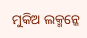ମୁକିଅ ଲକ୍ମନ୍କେ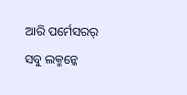ଆରି ପର୍ମେସରର୍ ସବୁ ଲକ୍ମନ୍କେ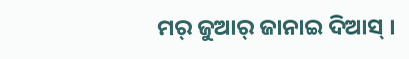ମର୍ ଜୁଆର୍ ଜାନାଇ ଦିଆସ୍ ।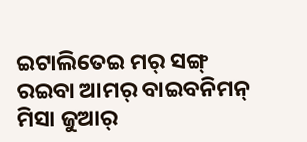ଇଟାଲିତେଇ ମର୍ ସଙ୍ଗ୍ ରଇବା ଆମର୍ ବାଇବନିମନ୍ ମିସା ଜୁଆର୍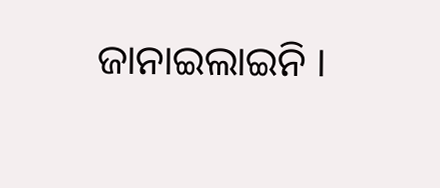ଜାନାଇଲାଇନି ।